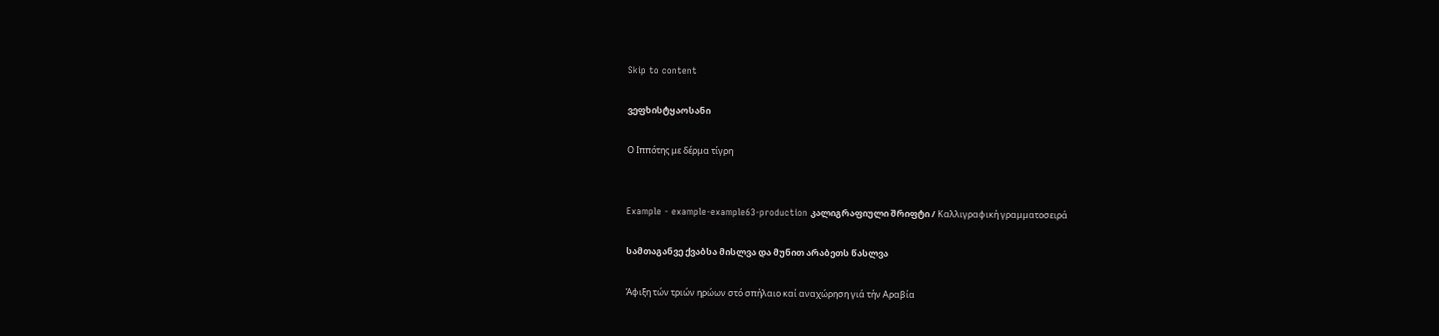Skip to content

ვეფხისტყაოსანი

Ο Ιππότης με δέρμα τίγρη


Example - example-example63-production კალიგრაფიული შრიფტი / Καλλιγραφική γραμματοσειρά

სამთაგანვე ქვაბსა მისლვა და მუნით არაბეთს წასლვა

Άφιξη τών τριών ηρώων στό σπήλαιο καί αναχώρηση γιά τήν Αραβία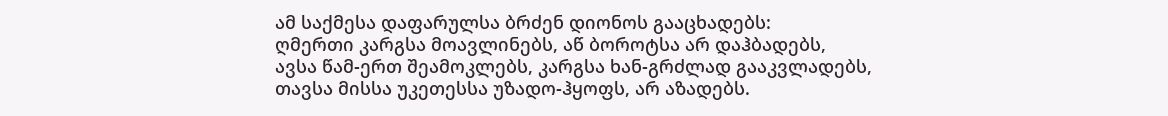ამ საქმესა დაფარულსა ბრძენ დიონოს გააცხადებს:
ღმერთი კარგსა მოავლინებს, აწ ბოროტსა არ დაჰბადებს,
ავსა წამ-ერთ შეამოკლებს, კარგსა ხან-გრძლად გააკვლადებს,
თავსა მისსა უკეთესსა უზადო-ჰყოფს, არ აზადებს.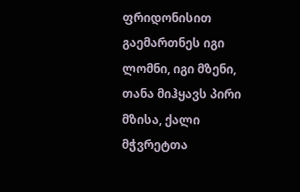ფრიდონისით გაემართნეს იგი ლომნი, იგი მზენი,
თანა მიჰყავს პირი მზისა, ქალი მჭვრეტთა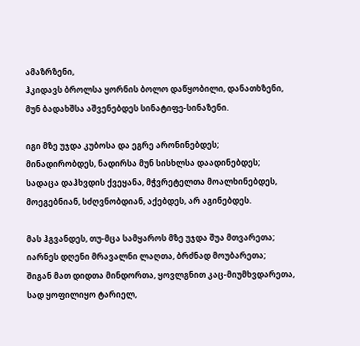ამაზრზენი,
ჰკიდავს ბროლსა ყორნის ბოლო დაწყობილი, დანათხზენი,
მუნ ბადახშსა აშვენებდეს სინატიფე-სინაზენი.

იგი მზე უჯდა კუბოსა და ეგრე არონინებდეს;
მინადირობდეს, ნადირსა მუნ სისხლსა დაადინებდეს;
სადაცა დაჰხვდის ქვეყანა, მჭვრეტელთა მოალხინებდეს,
მოეგებნიან, სძღვნობდიან, აქებდეს, არ აგინებდეს.

მას ჰგვანდეს, თუ-მცა სამყაროს მზე უჯდა შუა მთვარეთა;
იარნეს დღენი მრავალნი ლაღთა, ბრძნად მოუბარეთა;
შიგან მათ დიდთა მინდორთა, ყოვლგნით კაც-მიუმხვდარეთა,
სად ყოფილიყო ტარიელ,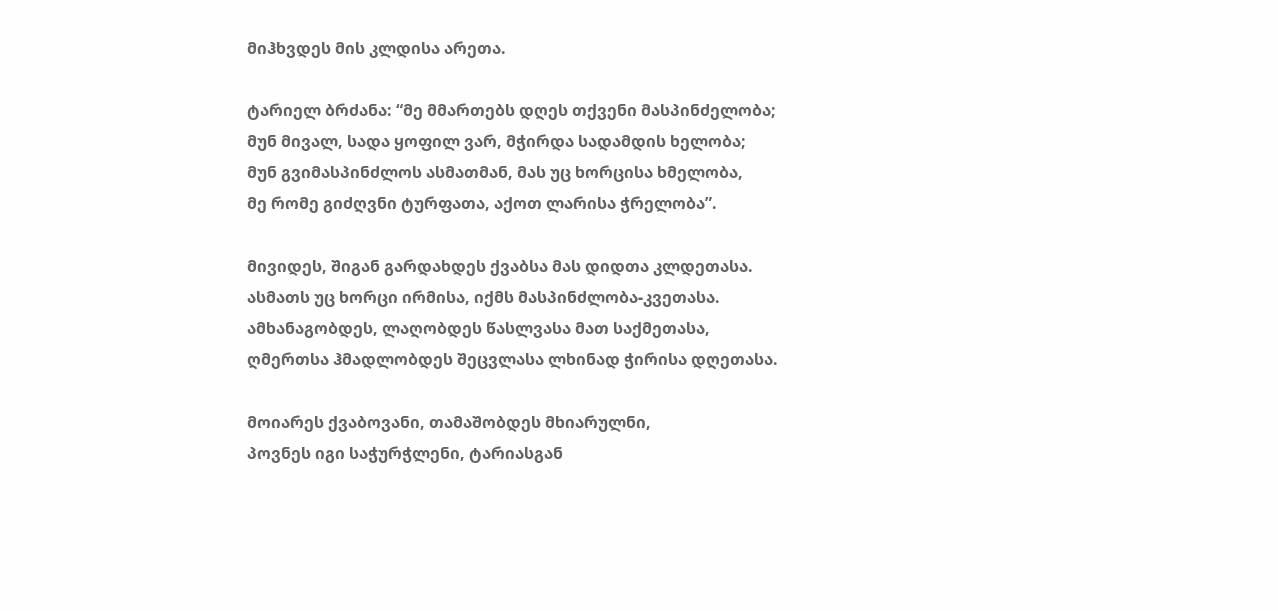მიჰხვდეს მის კლდისა არეთა.

ტარიელ ბრძანა: “მე მმართებს დღეს თქვენი მასპინძელობა;
მუნ მივალ, სადა ყოფილ ვარ, მჭირდა სადამდის ხელობა;
მუნ გვიმასპინძლოს ასმათმან, მას უც ხორცისა ხმელობა,
მე რომე გიძღვნი ტურფათა, აქოთ ლარისა ჭრელობა”.

მივიდეს, შიგან გარდახდეს ქვაბსა მას დიდთა კლდეთასა.
ასმათს უც ხორცი ირმისა, იქმს მასპინძლობა-კვეთასა.
ამხანაგობდეს, ლაღობდეს წასლვასა მათ საქმეთასა,
ღმერთსა ჰმადლობდეს შეცვლასა ლხინად ჭირისა დღეთასა.

მოიარეს ქვაბოვანი, თამაშობდეს მხიარულნი,
პოვნეს იგი საჭურჭლენი, ტარიასგან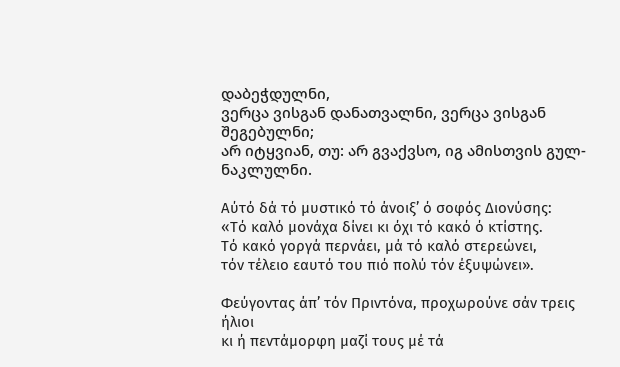დაბეჭდულნი,
ვერცა ვისგან დანათვალნი, ვერცა ვისგან შეგებულნი;
არ იტყვიან, თუ: არ გვაქვსო, იგ ამისთვის გულ-ნაკლულნი.

Αύτό δά τό μυστικό τό άνοιξ’ ό σοφός Διονύσης:
«Τό καλό μονάχα δίνει κι όχι τό κακό ό κτίστης.
Τό κακό γοργά περνάει, μά τό καλό στερεώνει,
τόν τέλειο εαυτό του πιό πολύ τόν έξυψώνει».

Φεύγοντας άπ’ τόν Πριντόνα, προχωρούνε σάν τρεις ήλιοι
κι ή πεντάμορφη μαζί τους μέ τά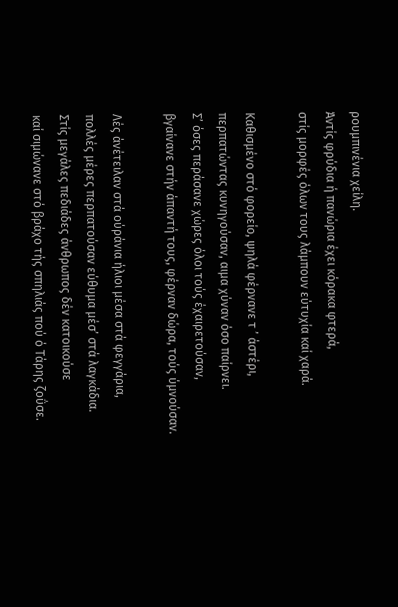ρουμπινένια χείλη.
Άντίς φρύδια ή πανώρια έχει κόρακα φτερά,
στίς μορφές όλων τους λάμπουν εύτυχία καί χαρά.

Καθισμένο στό φορείο, ψηλά φέρνανε τ ’ άστέρι,
περπατώντας κυνηγούσαν, αιμα χύναν όσο παίρνει.
Σ’ όσες περάσανε χώρες όλοι τούς έχαιρετούσαν,
βγαίνανε στήν άπαντή τους, φέρναν δώρα, τούς ύμνούσαν.

Λές άνέτειλαν στά ούράνια ήλιοι μέσα στά φεγγάρια,
πολλές μέρες περπατούσαν εύθυμα μέσ’ στά λαγκάδια.
Στίς μεγάλες πεδιάδες άνθρωπος δέν κατοικούσε
καί σιμώνανε στό βράχο τής σπηλιάς πού ό Τάρης ζοΰσε.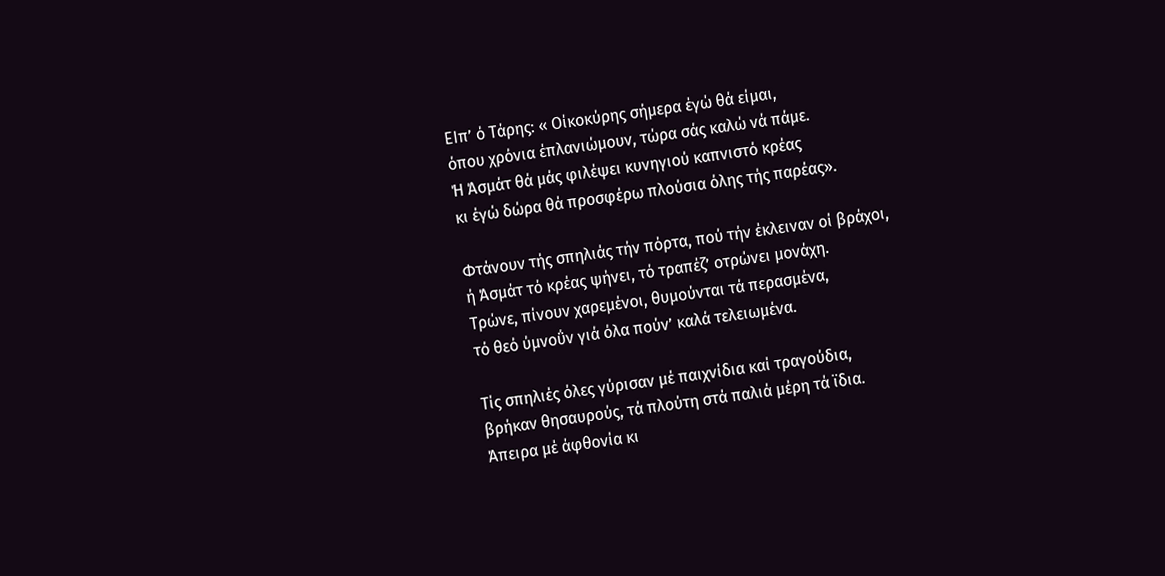ΕΙπ’ ό Τάρης: « Οίκοκύρης σήμερα έγώ θά είμαι,
όπου χρόνια έπλανιώμουν, τώρα σάς καλώ νά πάμε.
Ή Άσμάτ θά μάς φιλέψει κυνηγιού καπνιστό κρέας
κι έγώ δώρα θά προσφέρω πλούσια όλης τής παρέας».

Φτάνουν τής σπηλιάς τήν πόρτα, πού τήν έκλειναν οί βράχοι,
ή Άσμάτ τό κρέας ψήνει, τό τραπέζ’ οτρώνει μονάχη.
Τρώνε, πίνουν χαρεμένοι, θυμούνται τά περασμένα,
τό θεό ύμνοΰν γιά όλα πούν’ καλά τελειωμένα.

Τίς σπηλιές όλες γύρισαν μέ παιχνίδια καί τραγούδια,
βρήκαν θησαυρούς, τά πλούτη στά παλιά μέρη τά ϊδια.
Άπειρα μέ άφθονία κι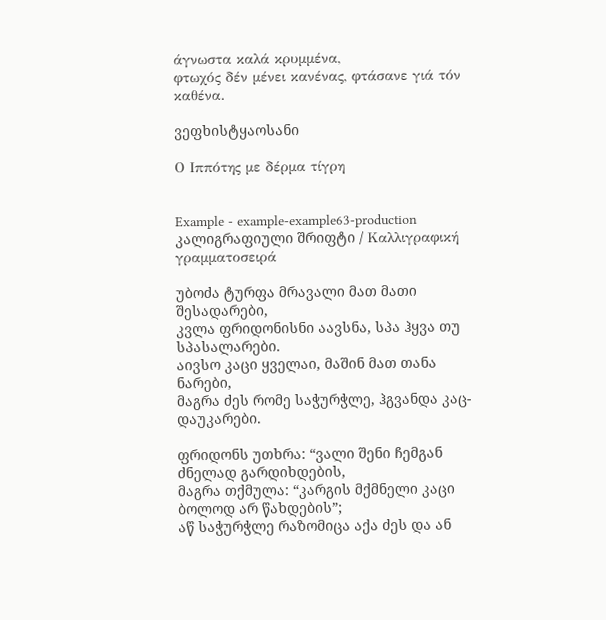άγνωστα καλά κρυμμένα,
φτωχός δέν μένει κανένας, φτάσανε γιά τόν καθένα.

ვეფხისტყაოსანი

Ο Ιππότης με δέρμα τίγρη


Example - example-example63-production კალიგრაფიული შრიფტი / Καλλιγραφική γραμματοσειρά

უბოძა ტურფა მრავალი მათ მათი შესადარები,
კვლა ფრიდონისნი აავსნა, სპა ჰყვა თუ სპასალარები.
აივსო კაცი ყველაი, მაშინ მათ თანა ნარები,
მაგრა ძეს რომე საჭურჭლე, ჰგვანდა კაც-დაუკარები.

ფრიდონს უთხრა: “ვალი შენი ჩემგან ძნელად გარდიხდების,
მაგრა თქმულა: “კარგის მქმნელი კაცი ბოლოდ არ წახდების”;
აწ საჭურჭლე რაზომიცა აქა ძეს და ან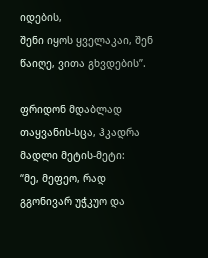იდების,
შენი იყოს ყველაკაი, შენ წაიღე, ვითა გხვდების”.

ფრიდონ მდაბლად თაყვანის-სცა, ჰკადრა მადლი მეტის-მეტი:
“მე, მეფეო, რად გგონივარ უჭკუო და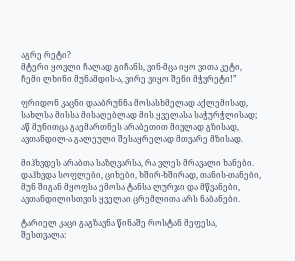აგრე რეტი?
მტერი ყოვლი ჩალად გიჩანს, ვინ-მცა იყო ვითა კეტი,
ჩემი ლხინი მუნამდის-ა, ვირე ვიყო შენი მჭვრეტი!”

ფრიდონ კაცნი დააბრუნნა მოსასხმელად აქლემისად,
სახლსა მისსა მისაღებლად მის ყველასა საჭურჭლისად;
აწ მუნითცა გაემართნეს არაბეთით მივლად გზისად,
ავთანდილ-ა გალეული შესაყრელად მთვარე მზისად.

მიჰხვდეს არაბთა საზღვარსა, რა ვლეს მრავალი ხანები.
დაჰხვდა სოფლები, ციხები, ხშირ-ხშირად, თანის-თანები,
მუნ შიგან მყოფსა ემოსა ტანსა ლურჯი და მწვანები,
ავთანდილისთვის ყველაი ცრემლითა არს ნაბანები.

ტარიელ კაცი გაგზავნა წინაშე როსტან მეფესა,
შესთვალა: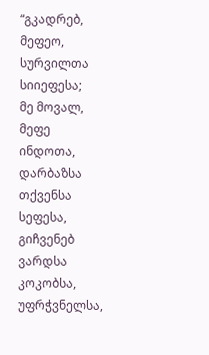“გკადრებ, მეფეო, სურვილთა სიიეფესა;
მე მოვალ, მეფე ინდოთა, დარბაზსა თქვენსა სეფესა,
გიჩვენებ ვარდსა კოკობსა, უფრჭვნელსა,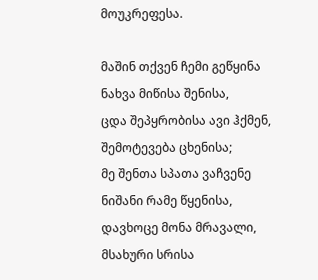მოუკრეფესა.

მაშინ თქვენ ჩემი გეწყინა ნახვა მიწისა შენისა,
ცდა შეპყრობისა ავი ჰქმენ, შემოტევება ცხენისა;
მე შენთა სპათა ვაჩვენე ნიშანი რამე წყენისა,
დავხოცე მონა მრავალი, მსახური სრისა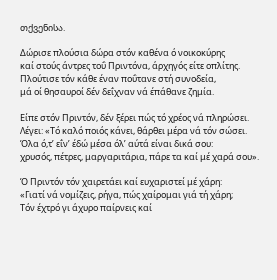თქვენისა.

Δώρισε πλούσια δώρα στόν καθένα ό νοικοκύρης
καί στούς άντρες τοΰ Πριντόνα, άρχηγός είτε οπλίτης.
Πλούτισε τόν κάθε έναν ποΰτανε στή συνοδεία,
μά οί θησαυροί δέν δεΐχναν νά έπάθανε ζημία.

Είπε στόν Πριντόν, δέν ξέρει πώς τό χρέος νά πληρώσει.
Λέγει: «Τό καλό ποιός κάνει, θάρθει μέρα νά τόν σώσει.
Όλα ό,τ’ εΐν’ έδώ μέσα όλ’ αύτά είναι δικά σου:
χρυσός, πέτρες, μαργαριτάρια, πάρε τα καί μέ χαρά σου».

Ό Πριντόν τόν χαιρετάει καί ευχαριστεί μέ χάρη:
«Γιατί νά νομίζεις, ρήγα, πώς χαίρομαι γιά τή χάρη;
Τόν έχτρό γι άχυρο παίρνεις καί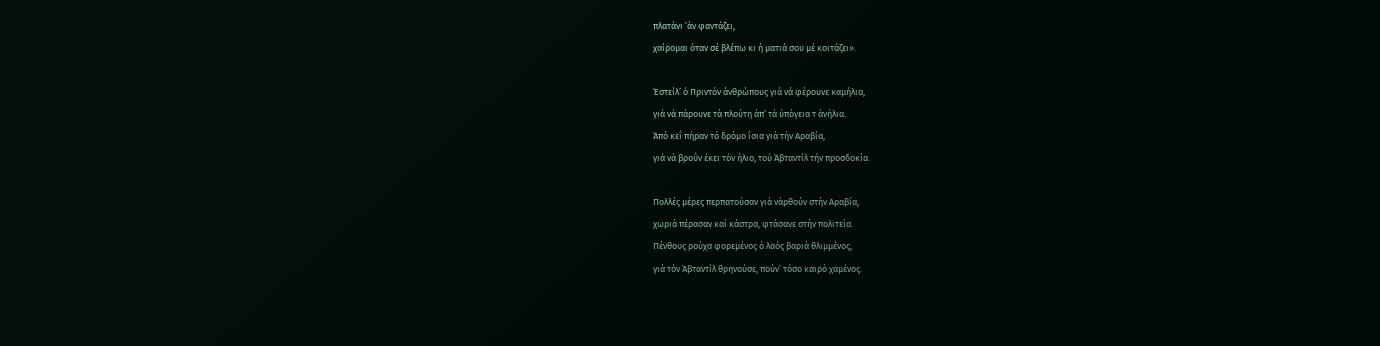πλατάνι ’άν φαντάζει,
χαίρομαι όταν σέ βλέπω κι ή ματιά σου μέ κοιτάζει».

Έστείλ’ ό Πριντόν άνθρώπους γιά νά φέρουνε καμήλια,
γιά νά πάρουνε τά πλούτη άπ’ τά ύπόγεια τ άνήλια.
Άπό κεΐ πήραν τό δρόμο ΐσια γιά τήν Αραβία,
γιά νά βροΰν έκει τόν ήλιο, τού Άβταντίλ τήν προσδοκία.

Πολλές μέρες περπατούσαν γιά νάρθούν στήν Αραβία,
χωριά πέρασαν καί κάστρα, φτάσανε στήν πολιτεία.
Πένθους ρούχα φορεμένος ό λαός βαριά θλιμμένος,
γιά τόν Άβταντίλ θρηνούσε, πούν’ τόσο καιρό χαμένος.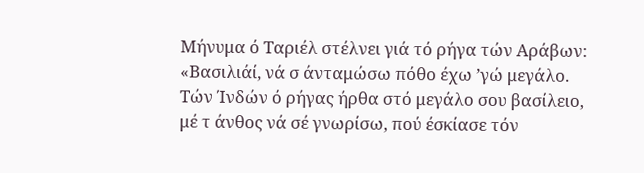Μήνυμα ό Ταριέλ στέλνει γιά τό ρήγα τών Αράβων:
«Βασιλιάί, νά σ άνταμώσω πόθο έχω ’γώ μεγάλο.
Τών Ίνδών ό ρήγας ήρθα στό μεγάλο σου βασίλειο,
μέ τ άνθος νά σέ γνωρίσω, πού έσκίασε τόν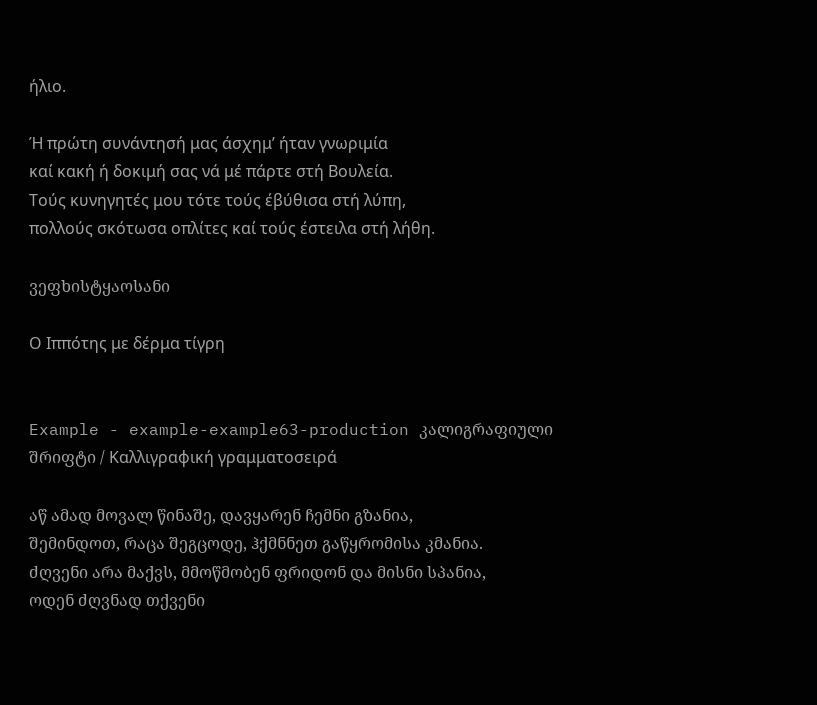ήλιο.

Ή πρώτη συνάντησή μας άσχημ’ ήταν γνωριμία
καί κακή ή δοκιμή σας νά μέ πάρτε στή Βουλεία.
Τούς κυνηγητές μου τότε τούς έβύθισα στή λύπη,
πολλούς σκότωσα οπλίτες καί τούς έστειλα στή λήθη.

ვეფხისტყაოსანი

Ο Ιππότης με δέρμα τίγρη


Example - example-example63-production კალიგრაფიული შრიფტი / Καλλιγραφική γραμματοσειρά

აწ ამად მოვალ წინაშე, დავყარენ ჩემნი გზანია,
შემინდოთ, რაცა შეგცოდე, ჰქმნნეთ გაწყრომისა კმანია.
ძღვენი არა მაქვს, მმოწმობენ ფრიდონ და მისნი სპანია,
ოდენ ძღვნად თქვენი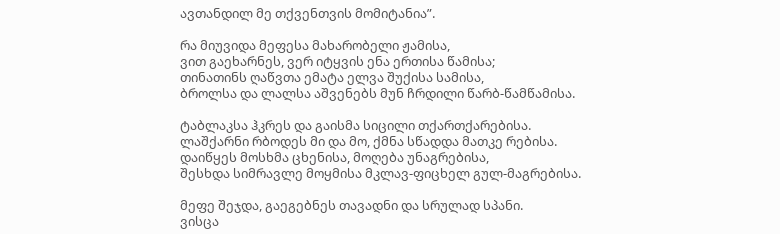ავთანდილ მე თქვენთვის მომიტანია”.

რა მიუვიდა მეფესა მახარობელი ჟამისა,
ვით გაეხარნეს, ვერ იტყვის ენა ერთისა წამისა;
თინათინს ღაწვთა ემატა ელვა შუქისა სამისა,
ბროლსა და ლალსა აშვენებს მუნ ჩრდილი წარბ-წამწამისა.

ტაბლაკსა ჰკრეს და გაისმა სიცილი თქართქარებისა.
ლაშქარნი რბოდეს მი და მო, ქმნა სწადდა მათკე რებისა.
დაიწყეს მოსხმა ცხენისა, მოღება უნაგრებისა,
შესხდა სიმრავლე მოყმისა მკლავ-ფიცხელ გულ-მაგრებისა.

მეფე შეჯდა, გაეგებნეს თავადნი და სრულად სპანი.
ვისცა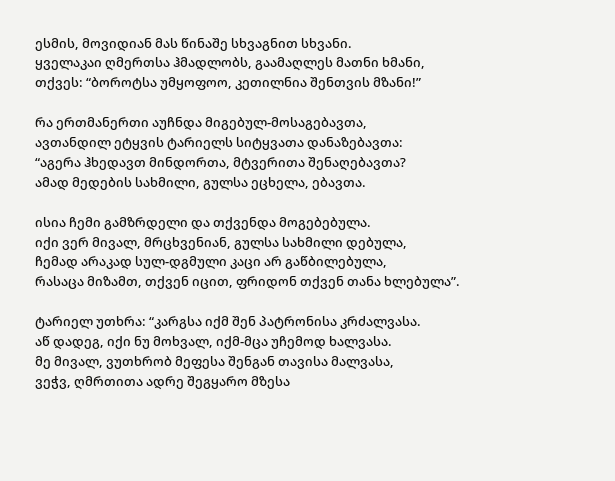ესმის, მოვიდიან მას წინაშე სხვაგნით სხვანი.
ყველაკაი ღმერთსა ჰმადლობს, გაამაღლეს მათნი ხმანი,
თქვეს: “ბოროტსა უმყოფოო, კეთილნია შენთვის მზანი!”

რა ერთმანერთი აუჩნდა მიგებულ-მოსაგებავთა,
ავთანდილ ეტყვის ტარიელს სიტყვათა დანაზებავთა:
“აგერა ჰხედავთ მინდორთა, მტვერითა შენაღებავთა?
ამად მედების სახმილი, გულსა ეცხელა, ებავთა.

ისია ჩემი გამზრდელი და თქვენდა მოგებებულა.
იქი ვერ მივალ, მრცხვენიან, გულსა სახმილი დებულა,
ჩემად არაკად სულ-დგმული კაცი არ გაწბილებულა,
რასაცა მიზამთ, თქვენ იცით, ფრიდონ თქვენ თანა ხლებულა”.

ტარიელ უთხრა: “კარგსა იქმ შენ პატრონისა კრძალვასა.
აწ დადეგ, იქი ნუ მოხვალ, იქმ-მცა უჩემოდ ხალვასა.
მე მივალ, ვუთხრობ მეფესა შენგან თავისა მალვასა,
ვეჭვ, ღმრთითა ადრე შეგყარო მზესა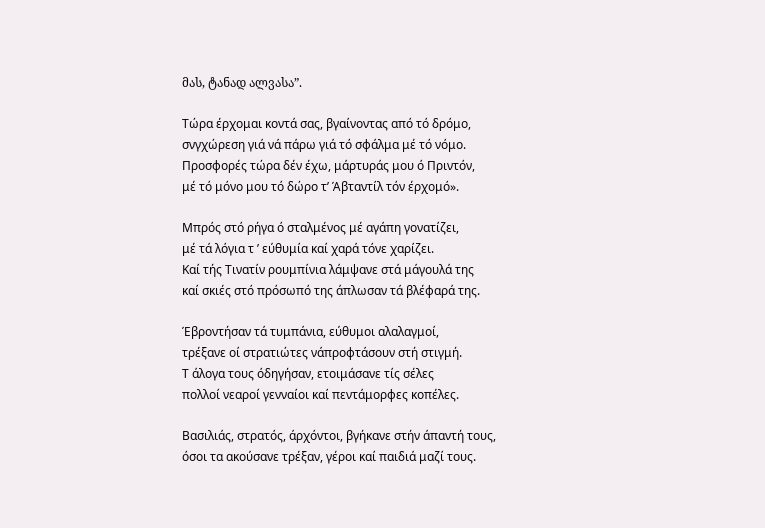მას, ტანად ალვასა”.

Τώρα έρχομαι κοντά σας, βγαίνοντας από τό δρόμο,
σνγχώρεση γιά νά πάρω γιά τό σφάλμα μέ τό νόμο.
Προσφορές τώρα δέν έχω, μάρτυράς μου ό Πριντόν,
μέ τό μόνο μου τό δώρο τ’ Άβταντίλ τόν έρχομό».

Μπρός στό ρήγα ό σταλμένος μέ αγάπη γονατίζει,
μέ τά λόγια τ ’ εύθυμία καί χαρά τόνε χαρίζει.
Καί τής Τινατίν ρουμπίνια λάμψανε στά μάγουλά της
καί σκιές στό πρόσωπό της άπλωσαν τά βλέφαρά της.

Έβροντήσαν τά τυμπάνια, εύθυμοι αλαλαγμοί,
τρέξανε οί στρατιώτες νάπροφτάσουν στή στιγμή.
Τ άλογα τους όδηγήσαν, ετοιμάσανε τίς σέλες
πολλοί νεαροί γενναίοι καί πεντάμορφες κοπέλες.

Βασιλιάς, στρατός, άρχόντοι, βγήκανε στήν άπαντή τους,
όσοι τα ακούσανε τρέξαν, γέροι καί παιδιά μαζί τους.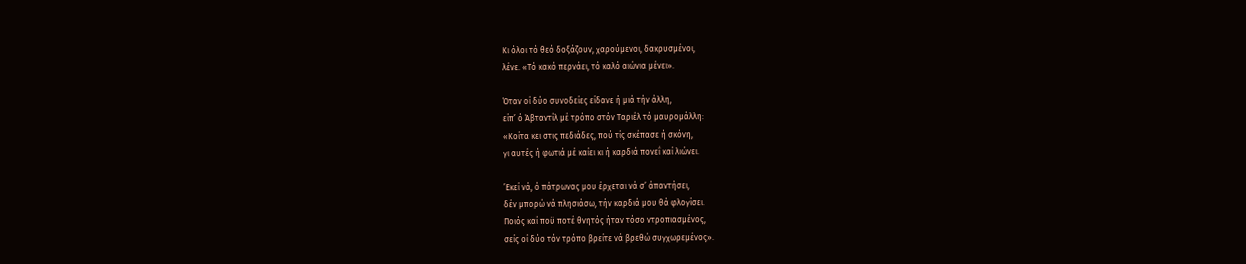Κι όλοι τό θεό δοξάζουν, χαρούμενοι, δακρυσμένοι,
λένε. «Τό κακό περνάει, τό καλό αιώνια μένει».

Όταν οί δύο συνοδείες είδανε ή μιά τήν άλλη,
είπ’ ό Άβταντίλ μέ τρόπο στόν Ταριέλ τό μαυρομάλλη:
«Κοίτα κει στις πεδιάδες, πού τίς σκέπασε ή σκόνη,
γι αυτές ή φωτιά μέ καίει κι ή καρδιά πονεΐ καί λιώνει.

’Εκεί νά, ό πάτρωνας μου έρχεται νά σ’ άπαντήσει,
δέν μπορώ νά πλησιάσω, τήν καρδιά μου θά φλογίσει.
Ποιός καί ποϋ ποτέ θνητός ήταν τόσο ντροπιασμένος,
σείς οί δύο τόν τρόπο βρείτε νά βρεθώ συγχωρεμένος».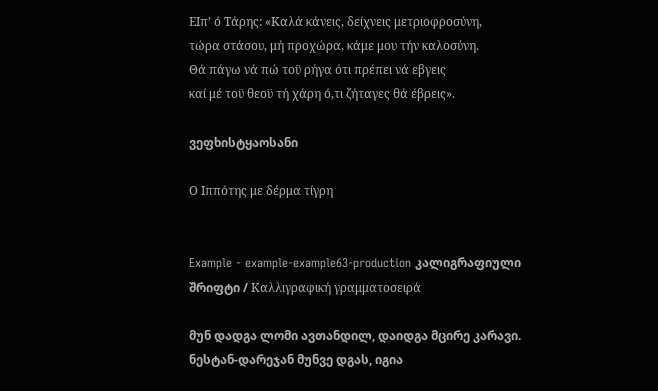ΕΙπ’ ό Τάρης: «Καλά κάνεις, δείχνεις μετριοφροσύνη,
τώρα στάσου, μή προχώρα, κάμε μου τήν καλοσύνη.
Θά πάγω νά πώ τοϋ ρήγα ότι πρέπει νά εβγεις
καί μέ τοϋ θεοϋ τή χάρη ό,τι ζήταγες θά έβρεις».

ვეფხისტყაოსანი

Ο Ιππότης με δέρμα τίγρη


Example - example-example63-production კალიგრაფიული შრიფტი / Καλλιγραφική γραμματοσειρά

მუნ დადგა ლომი ავთანდილ, დაიდგა მცირე კარავი.
ნესტან-დარეჯან მუნვე დგას, იგია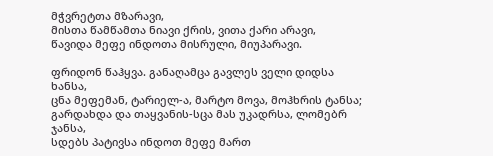მჭვრეტთა მზარავი,
მისთა წამწამთა ნიავი ქრის, ვითა ქარი არავი,
წავიდა მეფე ინდოთა მისრული, მიუპარავი.

ფრიდონ წაჰყვა. განაღამცა გავლეს ველი დიდსა ხანსა,
ცნა მეფემან, ტარიელ-ა, მარტო მოვა, მოჰხრის ტანსა;
გარდახდა და თაყვანის-სცა მას უკადრსა, ლომებრ ჯანსა,
სდებს პატივსა ინდოთ მეფე მართ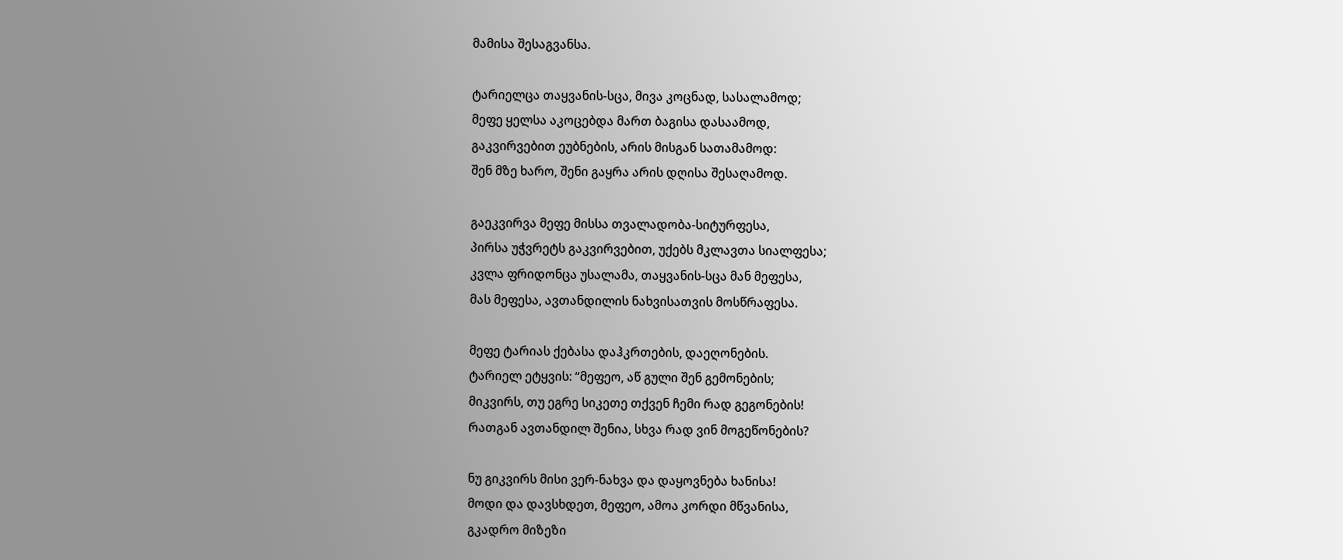მამისა შესაგვანსა.

ტარიელცა თაყვანის-სცა, მივა კოცნად, სასალამოდ;
მეფე ყელსა აკოცებდა მართ ბაგისა დასაამოდ,
გაკვირვებით ეუბნების, არის მისგან სათამამოდ:
შენ მზე ხარო, შენი გაყრა არის დღისა შესაღამოდ.

გაეკვირვა მეფე მისსა თვალადობა-სიტურფესა,
პირსა უჭვრეტს გაკვირვებით, უქებს მკლავთა სიალფესა;
კვლა ფრიდონცა უსალამა, თაყვანის-სცა მან მეფესა,
მას მეფესა, ავთანდილის ნახვისათვის მოსწრაფესა.

მეფე ტარიას ქებასა დაჰკრთების, დაეღონების.
ტარიელ ეტყვის: “მეფეო, აწ გული შენ გემონების;
მიკვირს, თუ ეგრე სიკეთე თქვენ ჩემი რად გეგონების!
რათგან ავთანდილ შენია, სხვა რად ვინ მოგეწონების?

ნუ გიკვირს მისი ვერ-ნახვა და დაყოვნება ხანისა!
მოდი და დავსხდეთ, მეფეო, ამოა კორდი მწვანისა,
გკადრო მიზეზი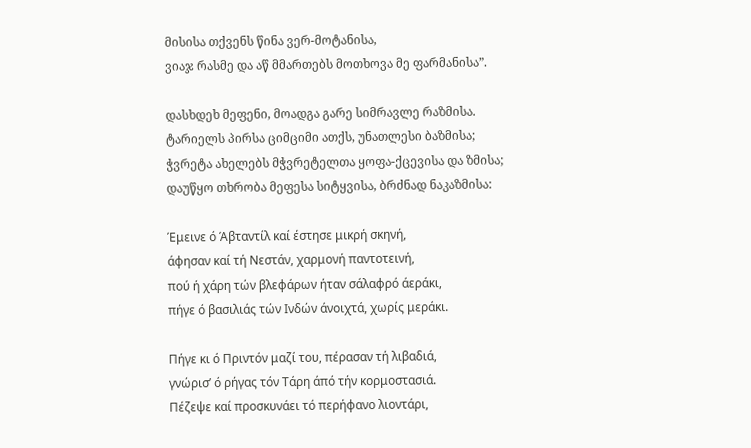მისისა თქვენს წინა ვერ-მოტანისა,
ვიაჯ რასმე და აწ მმართებს მოთხოვა მე ფარმანისა”.

დასხდეხ მეფენი, მოადგა გარე სიმრავლე რაზმისა.
ტარიელს პირსა ციმციმი ათქს, უნათლესი ბაზმისა;
ჭვრეტა ახელებს მჭვრეტელთა ყოფა-ქცევისა და ზმისა;
დაუწყო თხრობა მეფესა სიტყვისა, ბრძნად ნაკაზმისა:

Έμεινε ό Άβταντίλ καί έστησε μικρή σκηνή,
άφησαν καί τή Νεστάν, χαρμονή παντοτεινή,
πού ή χάρη τών βλεφάρων ήταν σάλαφρό άεράκι,
πήγε ό βασιλιάς τών Ινδών άνοιχτά, χωρίς μεράκι.

Πήγε κι ό Πριντόν μαζί του, πέρασαν τή λιβαδιά,
γνώρισ’ ό ρήγας τόν Τάρη άπό τήν κορμοστασιά.
Πέζεψε καί προσκυνάει τό περήφανο λιοντάρι,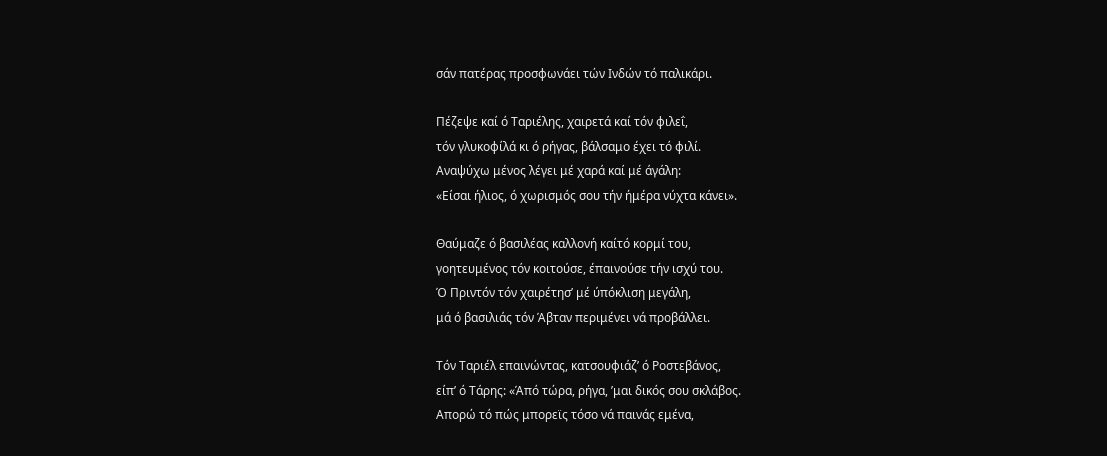σάν πατέρας προσφωνάει τών Ινδών τό παλικάρι.

Πέζεψε καί ό Ταριέλης, χαιρετά καί τόν φιλεΐ,
τόν γλυκοφίλά κι ό ρήγας, βάλσαμο έχει τό φιλί.
Αναψύχω μένος λέγει μέ χαρά καί μέ άγάλη:
«Είσαι ήλιος, ό χωρισμός σου τήν ήμέρα νύχτα κάνει».

Θαύμαζε ό βασιλέας καλλονή καίτό κορμί του,
γοητευμένος τόν κοιτούσε, έπαινούσε τήν ισχύ του.
Ό Πριντόν τόν χαιρέτησ’ μέ ύπόκλιση μεγάλη,
μά ό βασιλιάς τόν Άβταν περιμένει νά προβάλλει.

Τόν Ταριέλ επαινώντας, κατσουφιάζ’ ό Ροστεβάνος,
είπ’ ό Τάρης: «Άπό τώρα, ρήγα, ’μαι δικός σου σκλάβος.
Απορώ τό πώς μπορεϊς τόσο νά παινάς εμένα,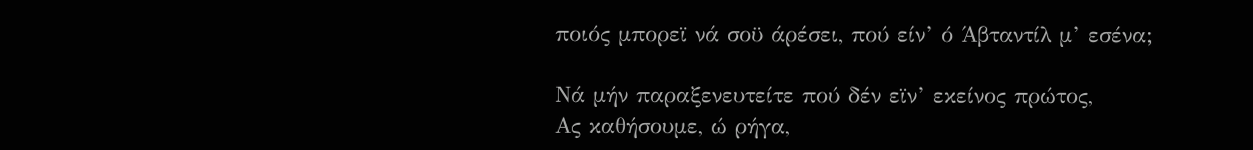ποιός μπορεϊ νά σοϋ άρέσει, πού είν’ ό Άβταντίλ μ’ εσένα;

Νά μήν παραξενευτείτε πού δέν εϊν’ εκείνος πρώτος,
Ας καθήσουμε, ώ ρήγα,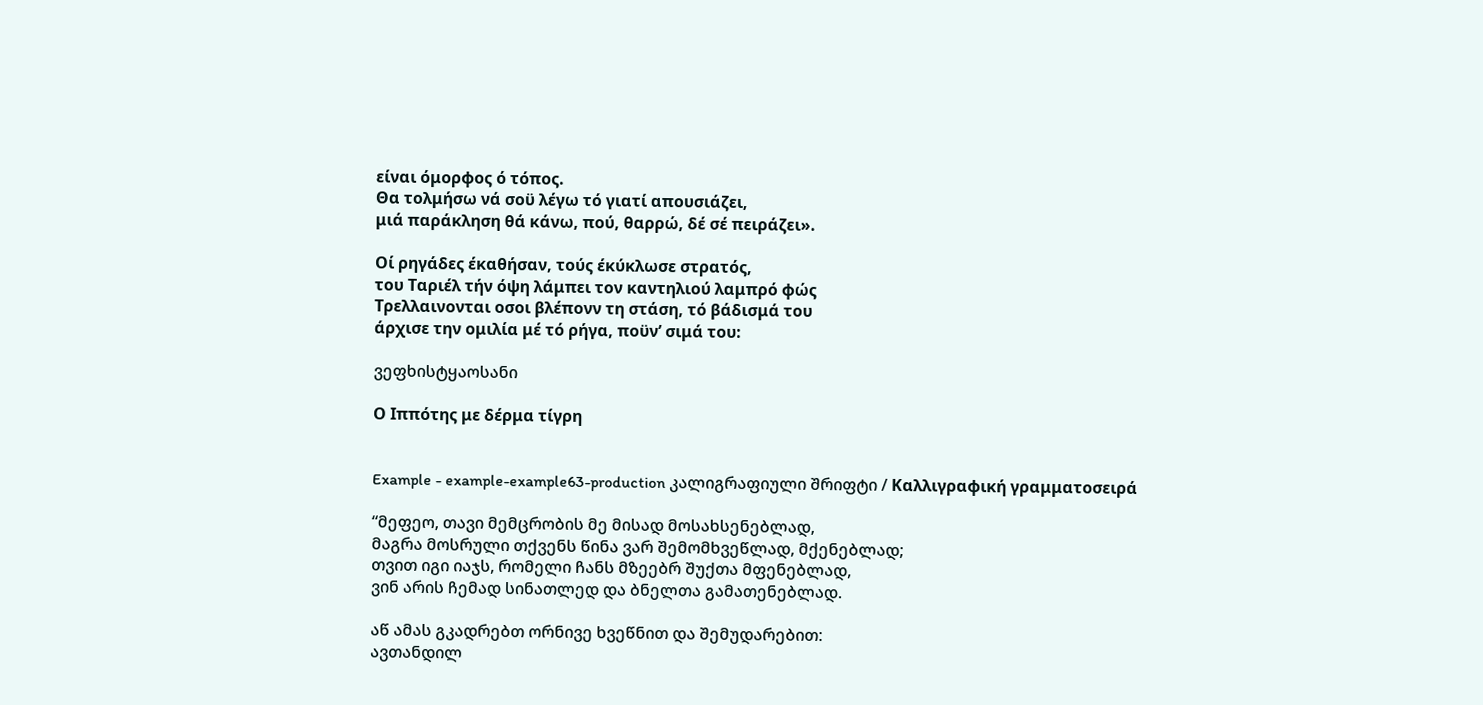είναι όμορφος ό τόπος.
Θα τολμήσω νά σοϋ λέγω τό γιατί απουσιάζει,
μιά παράκληση θά κάνω, πού, θαρρώ, δέ σέ πειράζει».

Οί ρηγάδες έκαθήσαν, τούς έκύκλωσε στρατός,
του Ταριέλ τήν όψη λάμπει τον καντηλιού λαμπρό φώς
Τρελλαινονται οσοι βλέπονν τη στάση, τό βάδισμά του
άρχισε την ομιλία μέ τό ρήγα, ποϋν’ σιμά του:

ვეფხისტყაოსანი

Ο Ιππότης με δέρμα τίγρη


Example - example-example63-production კალიგრაფიული შრიფტი / Καλλιγραφική γραμματοσειρά

“მეფეო, თავი მემცრობის მე მისად მოსახსენებლად,
მაგრა მოსრული თქვენს წინა ვარ შემომხვეწლად, მქენებლად;
თვით იგი იაჯს, რომელი ჩანს მზეებრ შუქთა მფენებლად,
ვინ არის ჩემად სინათლედ და ბნელთა გამათენებლად.

აწ ამას გკადრებთ ორნივე ხვეწნით და შემუდარებით:
ავთანდილ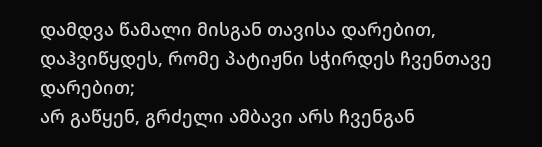დამდვა წამალი მისგან თავისა დარებით,
დაჰვიწყდეს, რომე პატიჟნი სჭირდეს ჩვენთავე დარებით;
არ გაწყენ, გრძელი ამბავი არს ჩვენგან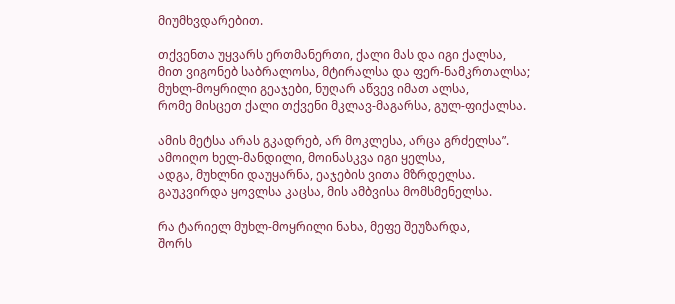მიუმხვდარებით.

თქვენთა უყვარს ერთმანერთი, ქალი მას და იგი ქალსა,
მით ვიგონებ საბრალოსა, მტირალსა და ფერ-ნამკრთალსა;
მუხლ-მოყრილი გეაჯები, ნუღარ აწვევ იმათ ალსა,
რომე მისცეთ ქალი თქვენი მკლავ-მაგარსა, გულ-ფიქალსა.

ამის მეტსა არას გკადრებ, არ მოკლესა, არცა გრძელსა”.
ამოიღო ხელ-მანდილი, მოინასკვა იგი ყელსა,
ადგა, მუხლნი დაუყარნა, ეაჯების ვითა მზრდელსა.
გაუკვირდა ყოვლსა კაცსა, მის ამბვისა მომსმენელსა.

რა ტარიელ მუხლ-მოყრილი ნახა, მეფე შეუზარდა,
შორს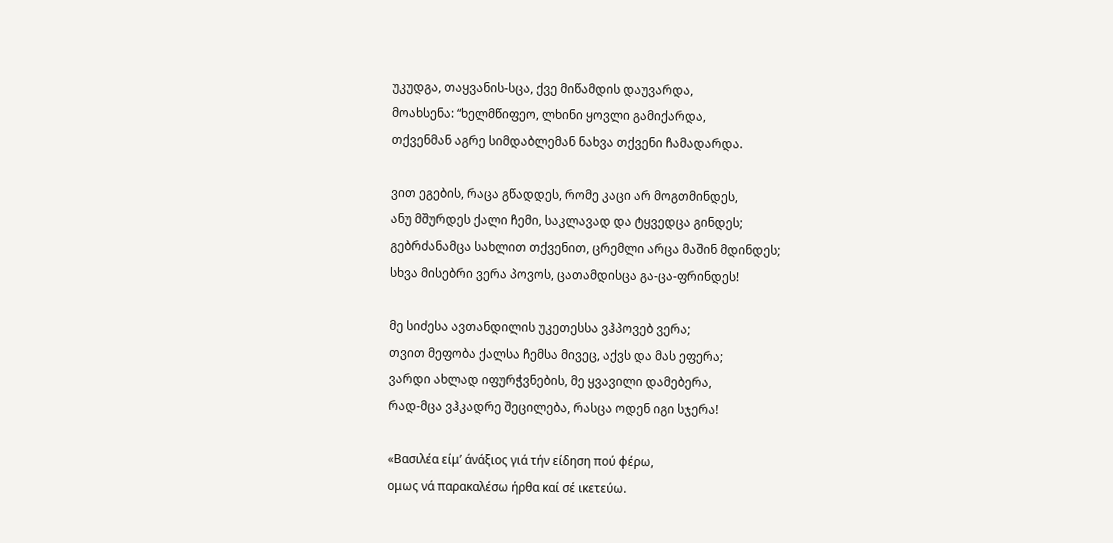უკუდგა, თაყვანის-სცა, ქვე მიწამდის დაუვარდა,
მოახსენა: “ხელმწიფეო, ლხინი ყოვლი გამიქარდა,
თქვენმან აგრე სიმდაბლემან ნახვა თქვენი ჩამადარდა.

ვით ეგების, რაცა გწადდეს, რომე კაცი არ მოგთმინდეს,
ანუ მშურდეს ქალი ჩემი, საკლავად და ტყვედცა გინდეს;
გებრძანამცა სახლით თქვენით, ცრემლი არცა მაშინ მდინდეს;
სხვა მისებრი ვერა პოვოს, ცათამდისცა გა-ცა-ფრინდეს!

მე სიძესა ავთანდილის უკეთესსა ვჰპოვებ ვერა;
თვით მეფობა ქალსა ჩემსა მივეც, აქვს და მას ეფერა;
ვარდი ახლად იფურჭვნების, მე ყვავილი დამებერა,
რად-მცა ვჰკადრე შეცილება, რასცა ოდენ იგი სჯერა!

«Βασιλέα είμ’ άνάξιος γιά τήν είδηση πού φέρω,
ομως νά παρακαλέσω ήρθα καί σέ ικετεύω.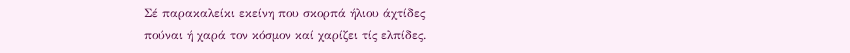Σέ παρακαλείκι εκείνη που σκορπά ήλιου άχτίδες
πούναι ή χαρά τον κόσμον καί χαρίζει τίς ελπίδες.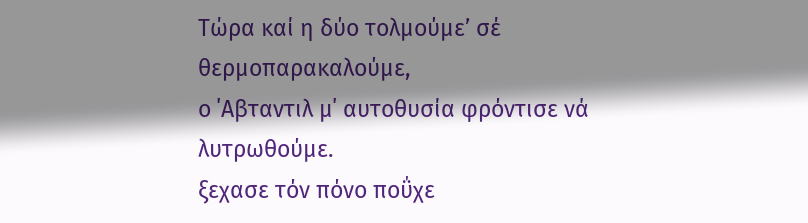Τώρα καί η δύο τολμούμε’ σέ θερμοπαρακαλούμε,
ο ΄Αβταντιλ μ΄ αυτοθυσία φρόντισε νά λυτρωθούμε.
ξεχασε τόν πόνο ποΰχε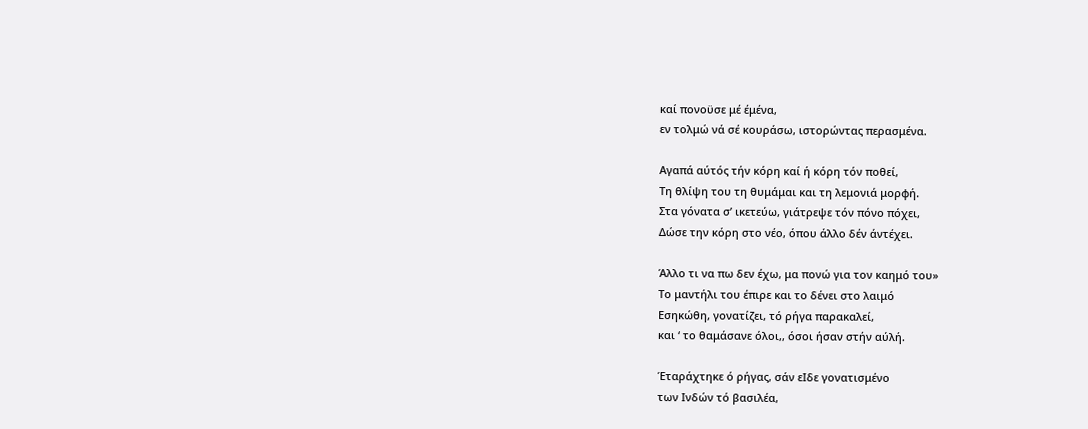καί πονοϋσε μέ έμένα,
εν τολμώ νά σέ κουράσω, ιστορώντας περασμένα.

Αγαπά αύτός τήν κόρη καί ή κόρη τόν ποθεί,
Τη θλίψη του τη θυμάμαι και τη λεμονιά μορφή.
Στα γόνατα σ’ ικετεύω, γιάτρεψε τόν πόνο πόχει,
Δώσε την κόρη στο νέο, όπου άλλο δέν άντέχει.

Άλλο τι να πω δεν έχω, μα πονώ για τον καημό του»
Το μαντήλι του έπιρε και το δένει στο λαιμό
Εσηκώθη, γονατίζει, τό ρήγα παρακαλεί,
και ‘ το θαμάσανε όλοι,, όσοι ήσαν στήν αύλή.

Έταράχτηκε ό ρήγας, σάν εΙδε γονατισμένο
των Ινδών τό βασιλέα,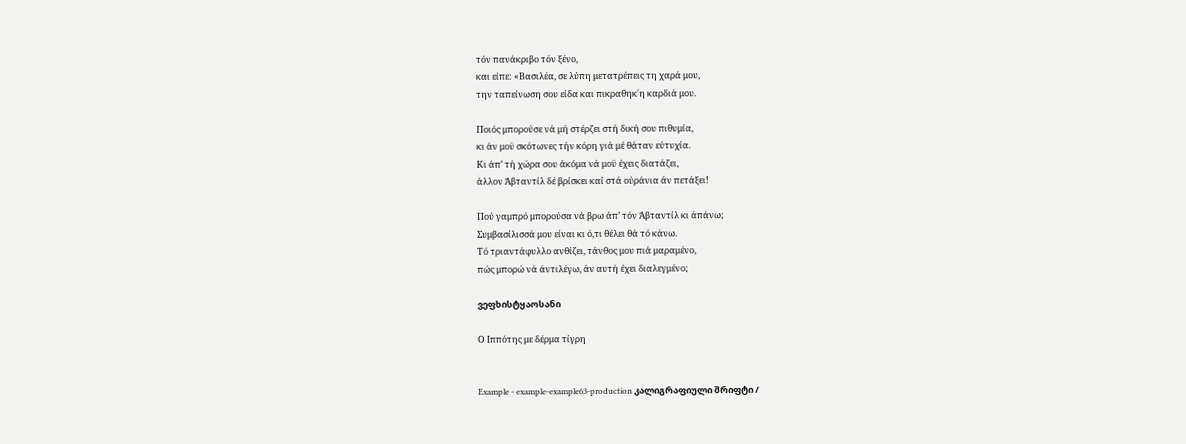τόν πανάκριβο τόν ξένο,
και είπε: «Βασιλέα, σε λύπη μετατρέπεις τη χαρά μου,
την ταπείνωση σου είδα και πικραθηκ΄η καρδιά μου.

Ποιός μπορούσε νά μή στέρζει στή δική σου πιθυμία,
κι άν μοϋ σκότωνες τήν κόρη γιά μέ θάταν εύτυχία.
Κι άπ’ τή χώρα σου άκόμα νά μοϋ έχεις διατάζει,
άλλον Άβταντίλ δέ βρίσκει καί στά ούράνια άν πετάξει!

Πού γαμπρό μπορούσα νά βρω άπ’ τόν Άβταντίλ κι άπάνω;
Συμβασίλισσά μου είναι κι ό,τι θέλει θά τό κάνω.
Τό τριαντάφυλλο ανθίζει, τάνθος μου πιά μαραμένο,
πώς μπορώ νά άντιλέγω, άν αυτή έχει διαλεγμένο;

ვეფხისტყაოსანი

Ο Ιππότης με δέρμα τίγρη


Example - example-example63-production კალიგრაფიული შრიფტი /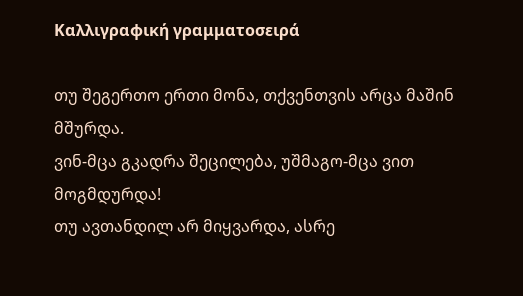Καλλιγραφική γραμματοσειρά

თუ შეგერთო ერთი მონა, თქვენთვის არცა მაშინ მშურდა.
ვინ-მცა გკადრა შეცილება, უშმაგო-მცა ვით მოგმდურდა!
თუ ავთანდილ არ მიყვარდა, ასრე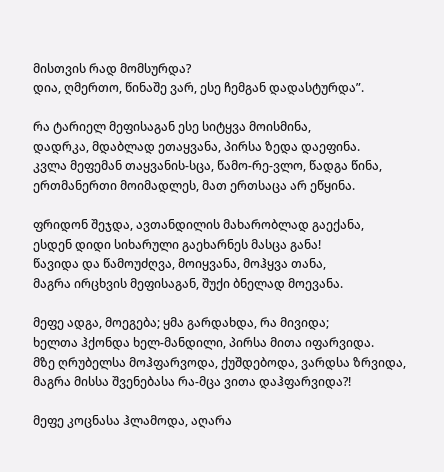მისთვის რად მომსურდა?
დია, ღმერთო, წინაშე ვარ, ესე ჩემგან დადასტურდა”.

რა ტარიელ მეფისაგან ესე სიტყვა მოისმინა,
დადრკა, მდაბლად ეთაყვანა, პირსა ზედა დაეფინა.
კვლა მეფემან თაყვანის-სცა, წამო-რე-ვლო, წადგა წინა,
ერთმანერთი მოიმადლეს, მათ ერთსაცა არ ეწყინა.

ფრიდონ შეჯდა, ავთანდილის მახარობლად გაექანა,
ესდენ დიდი სიხარული გაეხარნეს მასცა განა!
წავიდა და წამოუძღვა, მოიყვანა, მოჰყვა თანა,
მაგრა ირცხვის მეფისაგან, შუქი ბნელად მოევანა.

მეფე ადგა, მოეგება; ყმა გარდახდა, რა მივიდა;
ხელთა ჰქონდა ხელ-მანდილი, პირსა მითა იფარვიდა.
მზე ღრუბელსა მოჰფარვოდა, ქუშდებოდა, ვარდსა ზრვიდა,
მაგრა მისსა შვენებასა რა-მცა ვითა დაჰფარვიდა?!

მეფე კოცნასა ჰლამოდა, აღარა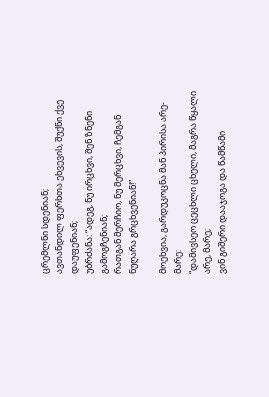ცრემლნი სდენიან;
ავთანდილ ფერხთა ეხვევის, შუქნი ქვე დაუფენიან;
უბრძანა: “ადეგ, ნუ ირცხვი, შენ ზნენი გამოგჩენიან;
რათგან მერჩიო, ნუ მერცხვი, ჩემგან ნუღარა გრცხვენიან!”

მოეხვია, გარდუკოცნა მან პირისა არე-მარე:
“დამივსეო ცეცხლი ცხელი, მაგრა წყალი არე, მარე;
ვინ გიშერი დააჯოგა და წამწამი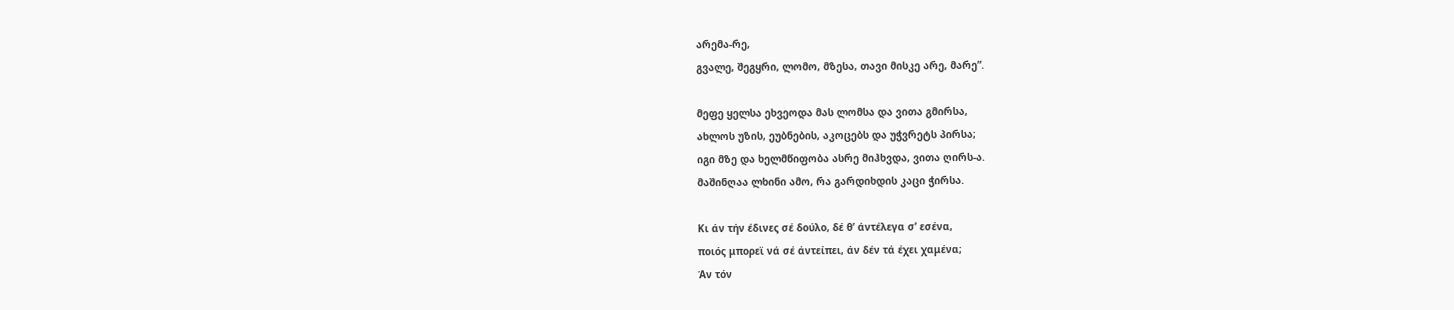არემა-რე,
გვალე, შეგყრი, ლომო, მზესა, თავი მისკე არე, მარე”.

მეფე ყელსა ეხვეოდა მას ლომსა და ვითა გმირსა,
ახლოს უზის, ეუბნების, აკოცებს და უჭვრეტს პირსა;
იგი მზე და ხელმწიფობა ასრე მიჰხვდა, ვითა ღირს-ა.
მაშინღაა ლხინი ამო, რა გარდიხდის კაცი ჭირსა.

Κι άν τήν έδινες σέ δούλο, δέ θ’ άντέλεγα σ’ εσένα,
ποιός μπορεϊ νά σέ άντείπει, άν δέν τά έχει χαμένα;
Άν τόν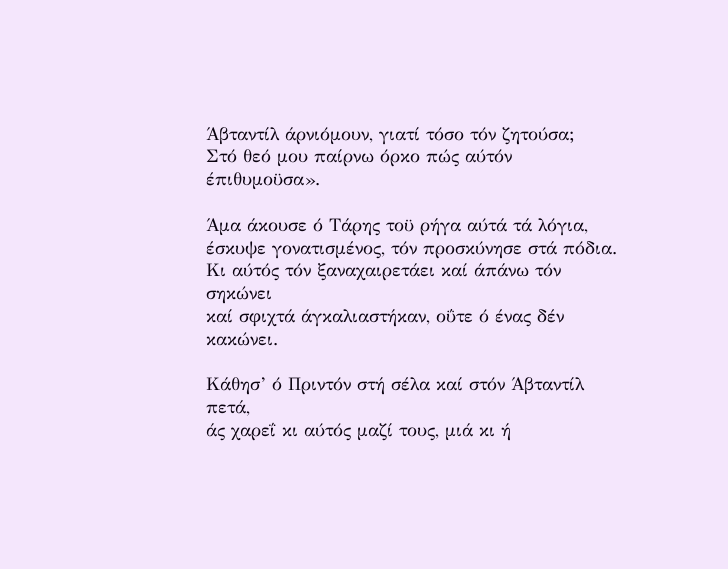Άβταντίλ άρνιόμουν, γιατί τόσο τόν ζητούσα;
Στό θεό μου παίρνω όρκο πώς αύτόν έπιθυμοϋσα».

Άμα άκουσε ό Τάρης τοϋ ρήγα αύτά τά λόγια,
έσκυψε γονατισμένος, τόν προσκύνησε στά πόδια.
Κι αύτός τόν ξαναχαιρετάει καί άπάνω τόν σηκώνει
καί σφιχτά άγκαλιαστήκαν, οΰτε ό ένας δέν κακώνει.

Κάθησ’ ό Πριντόν στή σέλα καί στόν Άβταντίλ πετά,
άς χαρεΐ κι αύτός μαζί τους, μιά κι ή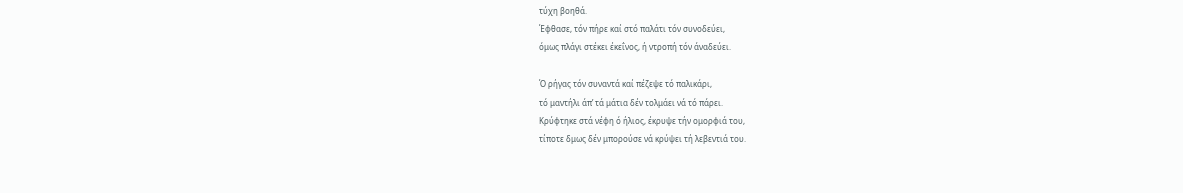τύχη βοηθά.
Έφθασε, τόν πήρε καί στό παλάτι τόν συνοδεύει,
όμως πλάγι στέκει έκεΐνος, ή ντροπή τόν άναδεύει.

Ό ρήγας τόν συναντά καί πέζεψε τό παλικάρι,
τό μαντήλι άπ’ τά μάτια δέν τολμάει νά τό πάρει.
Κρύφτηκε στά νέφη ό ήλιος, έκρυψε τήν ομορφιά του,
τίποτε δμως δέν μπορούσε νά κρύψει τή λεβεντιά του.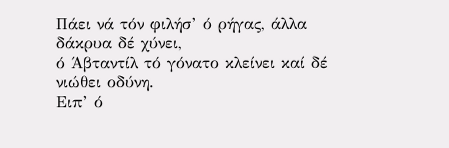Πάει νά τόν φιλήσ’ ό ρήγας, άλλα δάκρυα δέ χύνει,
ό Άβταντίλ τό γόνατο κλείνει καί δέ νιώθει οδύνη.
Ειπ’ ό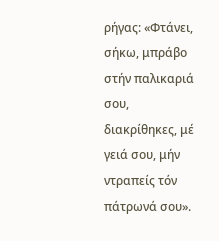ρήγας: «Φτάνει, σήκω, μπράβο στήν παλικαριά σου,
διακρίθηκες, μέ γειά σου, μήν ντραπείς τόν πάτρωνά σου».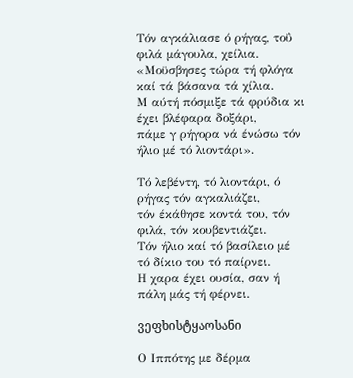Τόν αγκάλιασε ό ρήγας, τοΰ φιλά μάγουλα, χείλια.
«Μοϋσβησες τώρα τή φλόγα καί τά βάσανα τά χίλια.
Μ αύτή πόσμιξε τά φρύδια κι έχει βλέφαρα δοξάρι,
πάμε γ ρήγορα νά ένώσω τόν ήλιο μέ τό λιοντάρι».

Τό λεβέντη, τό λιοντάρι, ό ρήγας τόν αγκαλιάζει,
τόν έκάθησε κοντά του, τόν φιλά, τόν κουβεντιάζει.
Τόν ήλιο καί τό βασίλειο μέ τό δίκιο του τό παίρνει.
Η χαρα έχει ουσία, σαν ή πάλη μάς τή φέρνει.

ვეფხისტყაოსანი

Ο Ιππότης με δέρμα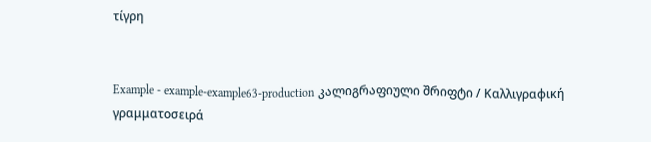τίγρη


Example - example-example63-production კალიგრაფიული შრიფტი / Καλλιγραφική γραμματοσειρά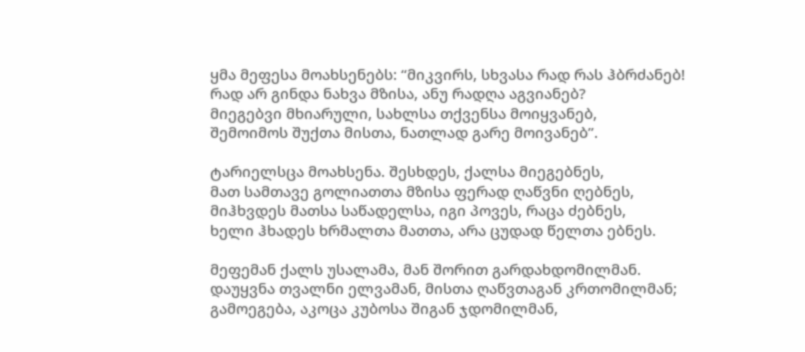ყმა მეფესა მოახსენებს: “მიკვირს, სხვასა რად რას ჰბრძანებ!
რად არ გინდა ნახვა მზისა, ანუ რადღა აგვიანებ?
მიეგებვი მხიარული, სახლსა თქვენსა მოიყვანებ,
შემოიმოს შუქთა მისთა, ნათლად გარე მოივანებ”.

ტარიელსცა მოახსენა. შესხდეს, ქალსა მიეგებნეს,
მათ სამთავე გოლიათთა მზისა ფერად ღაწვნი ღებნეს,
მიჰხვდეს მათსა საწადელსა, იგი პოვეს, რაცა ძებნეს,
ხელი ჰხადეს ხრმალთა მათთა, არა ცუდად წელთა ებნეს.

მეფემან ქალს უსალამა, მან შორით გარდახდომილმან.
დაუყვნა თვალნი ელვამან, მისთა ღაწვთაგან კრთომილმან;
გამოეგება, აკოცა კუბოსა შიგან ჯდომილმან,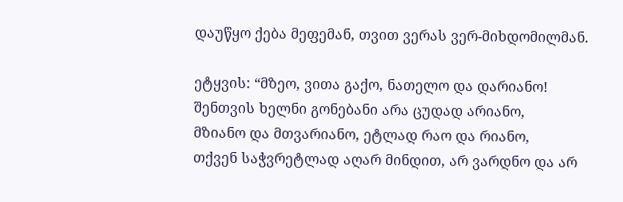დაუწყო ქება მეფემან, თვით ვერას ვერ-მიხდომილმან.

ეტყვის: “მზეო, ვითა გაქო, ნათელო და დარიანო!
შენთვის ხელნი გონებანი არა ცუდად არიანო,
მზიანო და მთვარიანო, ეტლად რაო და რიანო,
თქვენ საჭვრეტლად აღარ მინდით, არ ვარდნო და არ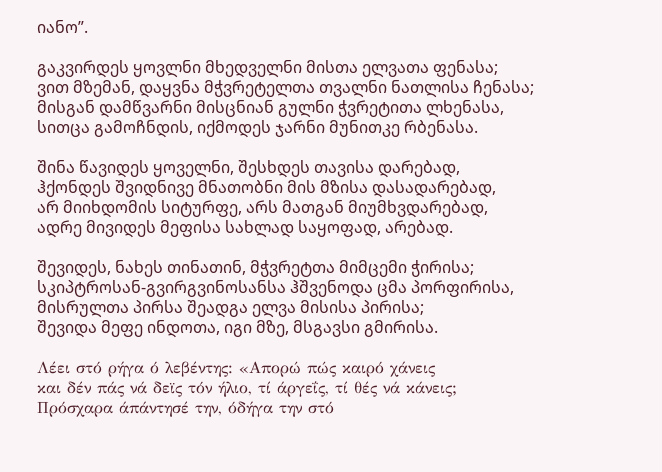იანო”.

გაკვირდეს ყოვლნი მხედველნი მისთა ელვათა ფენასა;
ვით მზემან, დაყვნა მჭვრეტელთა თვალნი ნათლისა ჩენასა;
მისგან დამწვარნი მისცნიან გულნი ჭვრეტითა ლხენასა,
სითცა გამოჩნდის, იქმოდეს ჯარნი მუნითკე რბენასა.

შინა წავიდეს ყოველნი, შესხდეს თავისა დარებად,
ჰქონდეს შვიდნივე მნათობნი მის მზისა დასადარებად,
არ მიიხდომის სიტურფე, არს მათგან მიუმხვდარებად,
ადრე მივიდეს მეფისა სახლად საყოფად, არებად.

შევიდეს, ნახეს თინათინ, მჭვრეტთა მიმცემი ჭირისა;
სკიპტროსან-გვირგვინოსანსა ჰშვენოდა ცმა პორფირისა,
მისრულთა პირსა შეადგა ელვა მისისა პირისა;
შევიდა მეფე ინდოთა, იგი მზე, მსგავსი გმირისა.

Λέει στό ρήγα ό λεβέντης: «Απορώ πώς καιρό χάνεις
και δέν πάς νά δεϊς τόν ήλιο, τί άργεΐς, τί θές νά κάνεις;
Πρόσχαρα άπάντησέ την, όδήγα την στό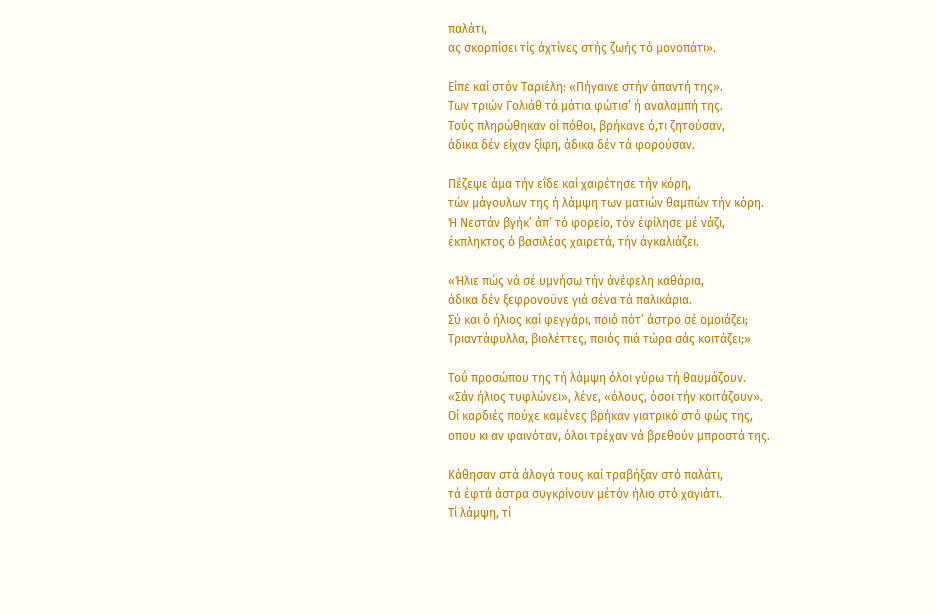παλάτι,
ας σκορπίσει τίς άχτίνες στής ζωής τό μονοπάτι».

Είπε καί στόν Ταριέλη: «Πήγαινε στήν άπαντή της».
Των τριών Γολιάθ τά μάτια φώτισ’ ή αναλαμπή της.
Τούς πληρώθηκαν οί πόθοι, βρήκανε ό,τι ζητούσαν,
άδικα δέν είχαν ξίφη, άδικα δέν τά φορούσαν.

Πέζεψε άμα τήν εΐδε καί χαιρέτησε τήν κόρη,
τών μάγουλων της ή λάμψη των ματιών θαμπών τήν κόρη.
Ή Νεστάν βγήκ’ άπ’ τό φορείο, τόν έφίλησε μέ νάζι,
έκπληκτος ό βασιλέας χαιρετά, τήν άγκαλιάζει.

«Ήλιε πώς νά σέ υμνήσω τήν άνέφελη καθάρια,
άδικα δέν ξεφρονοϋνε γιά σένα τά παλικάρια.
Σύ και ό ήλιος καί φεγγάρι, ποιό πότ’ άστρο σέ ομοιάζει;
Τριαντάφυλλα, βιολέττες, ποιός πιά τώρα σάς κοιτάζει;»

Τοΰ προσώπου της τή λάμψη όλοι γύρω τή θαυμάζουν.
«Σάν ήλιος τυφλώνει», λένε, «όλους, όσοι τήν κοιτάζουν».
Οί καρδιές πούχε καμένες βρήκαν γιατρικό στό φώς της,
οπου κι αν φαινόταν, όλοι τρέχαν νά βρεθούν μπροστά της.

Κάθησαν στά άλογά τους καί τραβήξαν στό παλάτι,
τά έφτά άστρα συγκρίνουν μέτόν ήλιο στό χαγιάτι.
Τί λάμψη, τί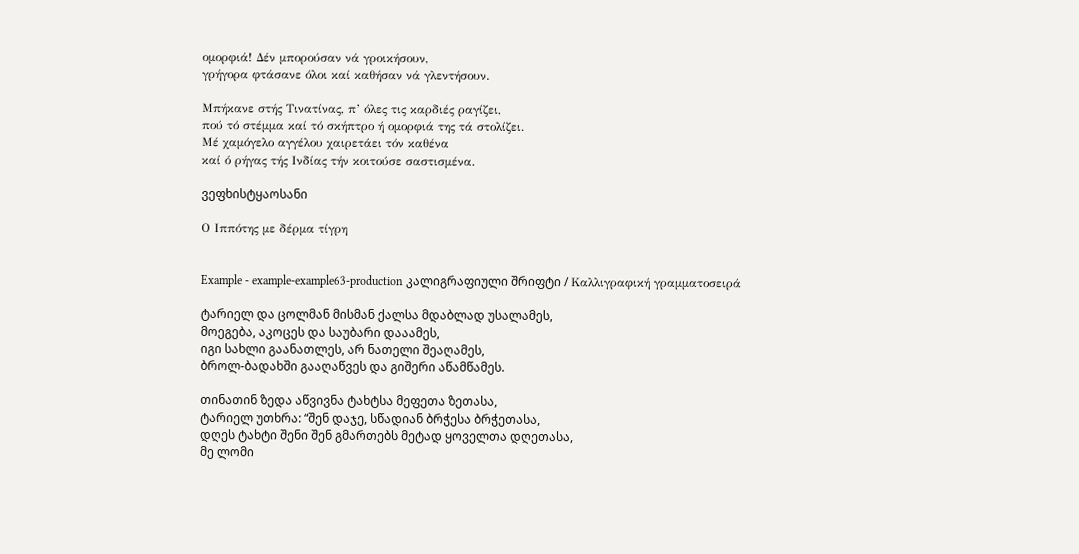ομορφιά! Δέν μπορούσαν νά γροικήσουν,
γρήγορα φτάσανε όλοι καί καθήσαν νά γλεντήσουν.

Μπήκανε στής Τινατίνας, π’ όλες τις καρδιές ραγίζει,
πού τό στέμμα καί τό σκήπτρο ή ομορφιά της τά στολίζει.
Μέ χαμόγελο αγγέλου χαιρετάει τόν καθένα
καί ό ρήγας τής Ινδίας τήν κοιτούσε σαστισμένα.

ვეფხისტყაოსანი

Ο Ιππότης με δέρμα τίγρη


Example - example-example63-production კალიგრაფიული შრიფტი / Καλλιγραφική γραμματοσειρά

ტარიელ და ცოლმან მისმან ქალსა მდაბლად უსალამეს,
მოეგება, აკოცეს და საუბარი დააამეს,
იგი სახლი გაანათლეს, არ ნათელი შეაღამეს,
ბროლ-ბადახში გააღაწვეს და გიშერი აწამწამეს.

თინათინ ზედა აწვივნა ტახტსა მეფეთა ზეთასა,
ტარიელ უთხრა: “შენ დაჯე, სწადიან ბრჭესა ბრჭეთასა,
დღეს ტახტი შენი შენ გმართებს მეტად ყოველთა დღეთასა,
მე ლომი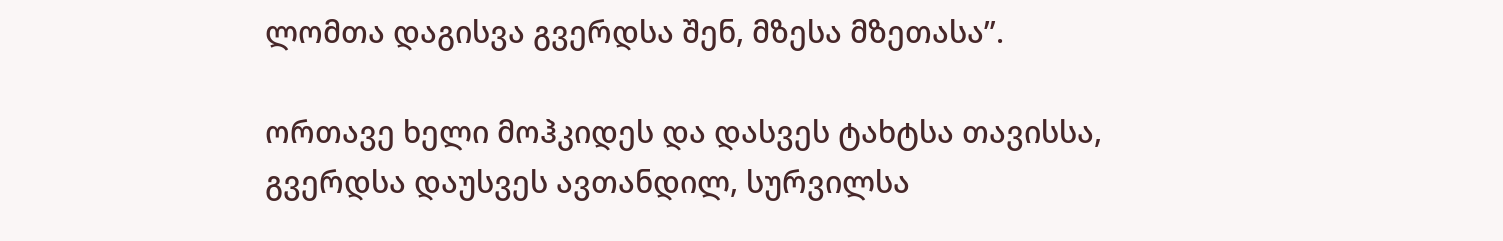ლომთა დაგისვა გვერდსა შენ, მზესა მზეთასა”.

ორთავე ხელი მოჰკიდეს და დასვეს ტახტსა თავისსა,
გვერდსა დაუსვეს ავთანდილ, სურვილსა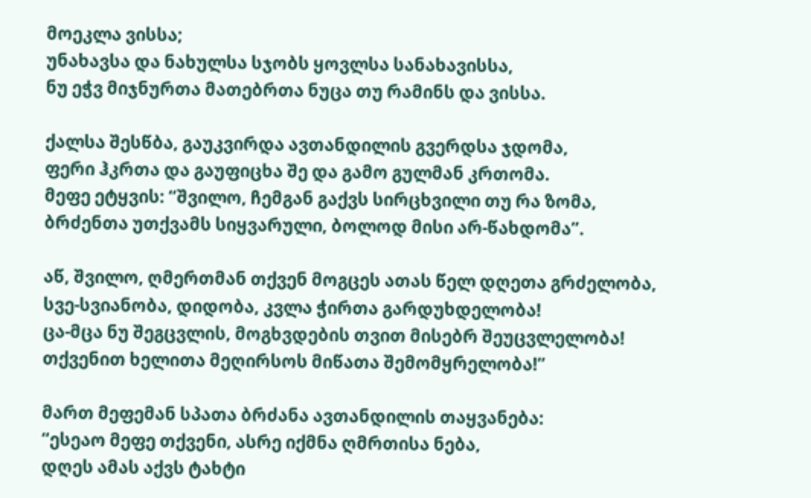მოეკლა ვისსა;
უნახავსა და ნახულსა სჯობს ყოვლსა სანახავისსა,
ნუ ეჭვ მიჯნურთა მათებრთა ნუცა თუ რამინს და ვისსა.

ქალსა შესწბა, გაუკვირდა ავთანდილის გვერდსა ჯდომა,
ფერი ჰკრთა და გაუფიცხა შე და გამო გულმან კრთომა.
მეფე ეტყვის: “შვილო, ჩემგან გაქვს სირცხვილი თუ რა ზომა,
ბრძენთა უთქვამს სიყვარული, ბოლოდ მისი არ-წახდომა”.

აწ, შვილო, ღმერთმან თქვენ მოგცეს ათას წელ დღეთა გრძელობა,
სვე-სვიანობა, დიდობა, კვლა ჭირთა გარდუხდელობა!
ცა-მცა ნუ შეგცვლის, მოგხვდების თვით მისებრ შეუცვლელობა!
თქვენით ხელითა მეღირსოს მიწათა შემომყრელობა!”

მართ მეფემან სპათა ბრძანა ავთანდილის თაყვანება:
“ესეაო მეფე თქვენი, ასრე იქმნა ღმრთისა ნება,
დღეს ამას აქვს ტახტი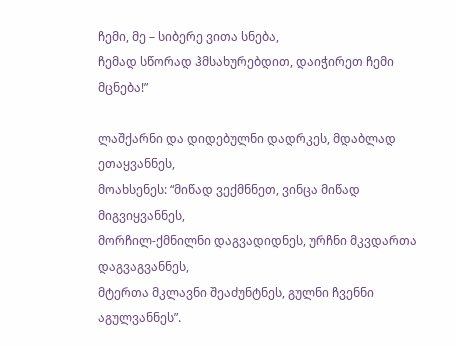ჩემი, მე – სიბერე ვითა სნება,
ჩემად სწორად ჰმსახურებდით, დაიჭირეთ ჩემი მცნება!”

ლაშქარნი და დიდებულნი დადრკეს, მდაბლად ეთაყვანნეს,
მოახსენეს: “მიწად ვექმნნეთ, ვინცა მიწად მიგვიყვანნეს,
მორჩილ-ქმნილნი დაგვადიდნეს, ურჩნი მკვდართა დაგვაგვანნეს,
მტერთა მკლავნი შეაძუნტნეს, გულნი ჩვენნი აგულვანნეს”.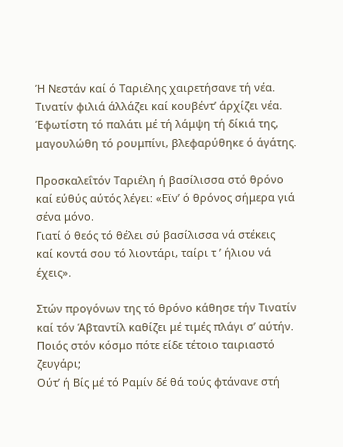Ή Νεστάν καί ό Ταριέλης χαιρετήσανε τή νέα.
Τινατίν φιλιά άλλάζει καί κουβέντ’ άρχίζει νέα.
Έφωτίστη τό παλάτι μέ τή λάμψη τή δίκιά της,
μαγουλώθη τό ρουμπίνι, βλεφαρύθηκε ό άγάτης.

Προσκαλεΐτόν Ταριέλη ή βασίλισσα στό θρόνο
καί εύθύς αύτός λέγει: «Εϊν’ ό θρόνος σήμερα γιά σένα μόνο.
Γιατί ό θεός τό θέλει σύ βασίλισσα νά στέκεις
καί κοντά σου τό λιοντάρι, ταίρι τ ’ ήλιου νά έχεις».

Στών προγόνων της τό θρόνο κάθησε τήν Τινατίν
καί τόν Άβταντίλ καθίζει μέ τιμές πλάγι σ’ αύτήν.
Ποιός στόν κόσμο πότε είδε τέτοιο ταιριαστό ζευγάρι;
Ούτ’ ή Βίς μέ τό Ραμίν δέ θά τούς φτάνανε στή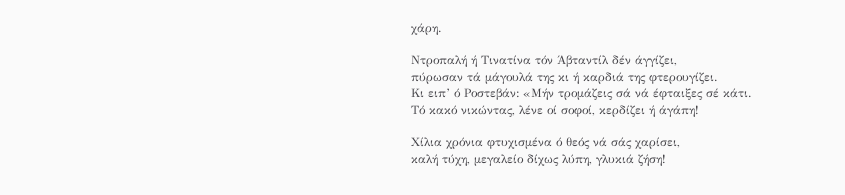χάρη.

Ντροπαλή ή Τινατίνα τόν Άβταντίλ δέν άγγίζει,
πύρωσαν τά μάγουλά της κι ή καρδιά της φτερουγίζει.
Κι ειπ’ ό Ροστεβάν: «Μήν τρομάζεις σά νά έφταιξες σέ κάτι.
Τό κακό νικώντας, λένε οί σοφοί, κερδίζει ή άγάπη!

Χίλια χρόνια φτυχισμένα ό θεός νά σάς χαρίσει,
καλή τύχη, μεγαλείο δίχως λύπη, γλυκιά ζήση!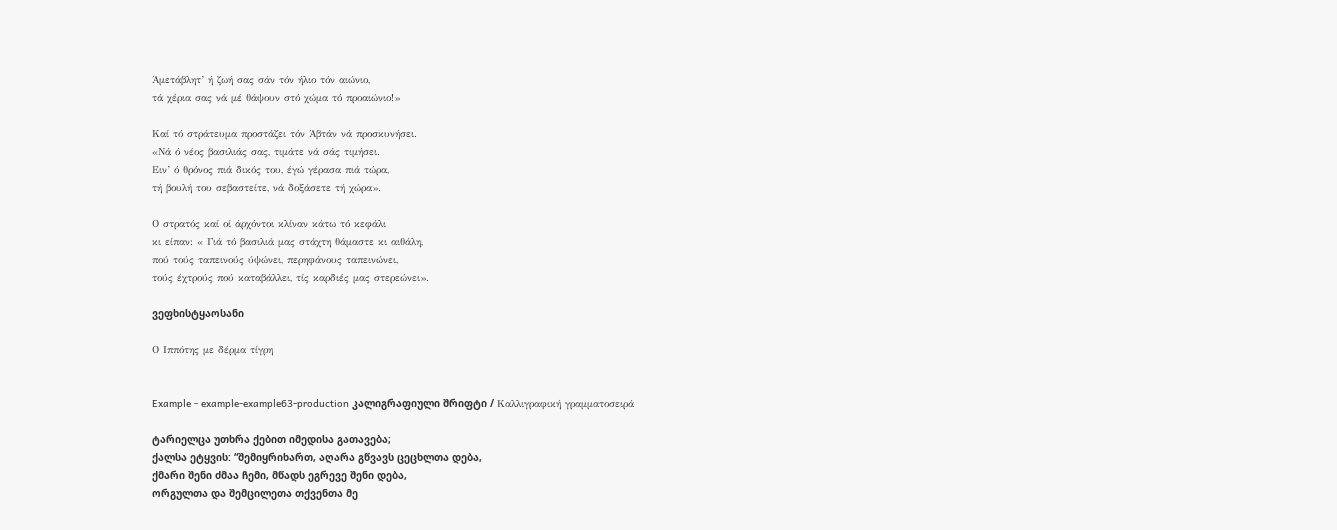Άμετάβλητ’ ή ζωή σας σάν τόν ήλιο τόν αιώνιο,
τά χέρια σας νά μέ θάψουν στό χώμα τό προαιώνιο!»

Καί τό στράτευμα προστάζει τόν Άβτάν νά προσκυνήσει.
«Νά ό νέος βασιλιάς σας, τιμάτε νά σάς τιμήσει.
Ειν’ ό θρόνος πιά δικός του, έγώ γέρασα πιά τώρα,
τή βουλή του σεβαστείτε, νά δοξάσετε τή χώρα».

Ο στρατός καί οί άρχόντοι κλίναν κάτω τό κεφάλι
κι είπαν: « Γιά τό βασιλιά μας στάχτη θάμαστε κι αιθάλη,
πού τούς ταπεινούς ύψώνει, περηφάνους ταπεινώνει,
τούς έχτρούς πού καταβάλλει, τίς καρδιές μας στερεώνει».

ვეფხისტყაოსანი

Ο Ιππότης με δέρμα τίγρη


Example - example-example63-production კალიგრაფიული შრიფტი / Καλλιγραφική γραμματοσειρά

ტარიელცა უთხრა ქებით იმედისა გათავება;
ქალსა ეტყვის: “შემიყრიხართ, აღარა გწვავს ცეცხლთა დება,
ქმარი შენი ძმაა ჩემი, მწადს ეგრევე შენი დება,
ორგულთა და შემცილეთა თქვენთა მე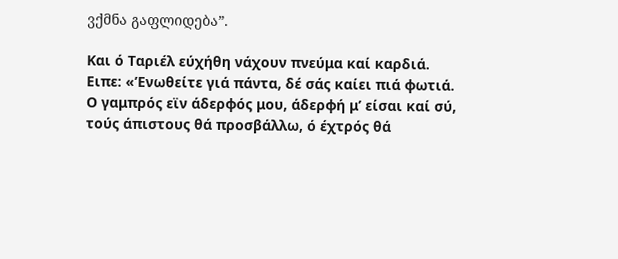ვქმნა გაფლიდება”.

Και ό Ταριέλ εύχήθη νάχουν πνεύμα καί καρδιά.
Ειπε: «’Ενωθείτε γιά πάντα, δέ σάς καίει πιά φωτιά.
Ο γαμπρός εϊν άδερφός μου, άδερφή μ’ είσαι καί σύ,
τούς άπιστους θά προσβάλλω, ό έχτρός θά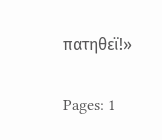πατηθεϊ!»

Pages: 1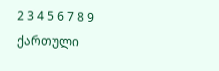2 3 4 5 6 7 8 9
ქართული